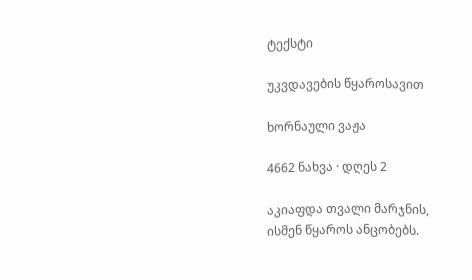ტექსტი

უკვდავების წყაროსავით

ხორნაული ვაჟა

4662 ნახვა · დღეს 2

აკიაფდა თვალი მარჯნის,
ისმენ წყაროს ანცობებს.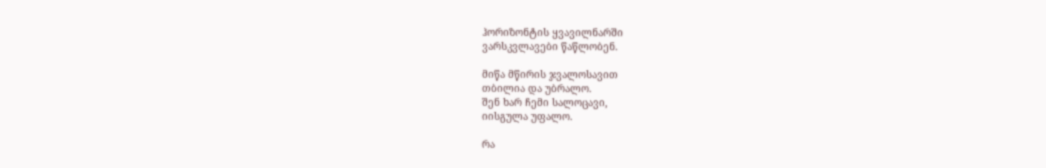ჰორიზონტის ყვავილნარში
ვარსკვლავები წაწლობენ.

მიწა მწირის ჯვალოსავით
თბილია და უბრალო.
შენ ხარ ჩემი სალოცავი,
იისგულა უფალო.

რა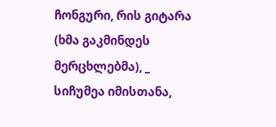ჩონგური, რის გიტარა
(ხმა გაკმინდეს მერცხლებმა), _
სიჩუმეა იმისთანა,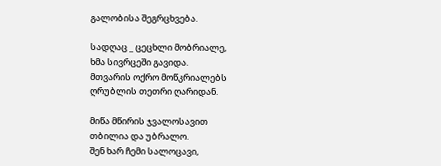გალობისა შეგრცხვება.

სადღაც _ ცეცხლი მობრიალე,
ხმა სივრცეში გავიდა.
მთვარის ოქრო მოწკრიალებს
ღრუბლის თეთრი ღარიდან.

მიწა მწირის ჯვალოსავით
თბილია და უბრალო.
შენ ხარ ჩემი სალოცავი,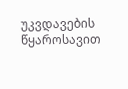უკვდავების წყაროსავით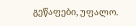გეწაფები, უფალო.